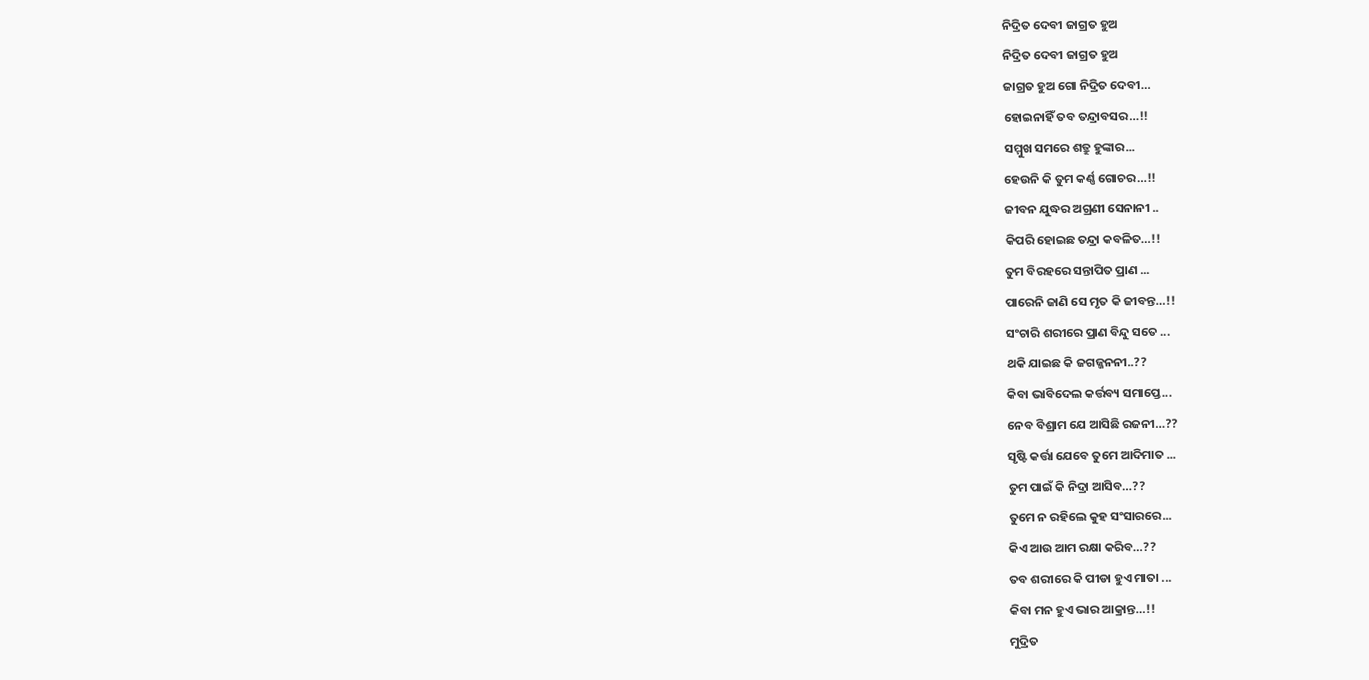ନିଦ୍ରିତ ଦେବୀ ଜାଗ୍ରତ ହୁଅ
ନିଦ୍ରିତ ଦେବୀ ଜାଗ୍ରତ ହୁଅ
ଜାଗ୍ରତ ହୁଅ ଗୋ ନିଦ୍ରିତ ଦେବୀ…
ହୋଇନାହିଁ ତବ ତନ୍ଦ୍ରାବସର…!!
ସମ୍ମୁଖ ସମରେ ଶତ୍ରୁ ହୁଙ୍କାର...
ହେଉନି କି ତୁମ କର୍ଣ୍ଣ ଗୋଚର…!!
ଜୀବନ ଯୁଦ୍ଧର ଅଗ୍ରଣୀ ସେନାନୀ ..
କିପରି ହୋଇଛ ତନ୍ଦ୍ରା କବଳିତ…!!
ତୁମ ବିରହରେ ସନ୍ତାପିତ ପ୍ରାଣ ...
ପାରେନି ଜାଣି ସେ ମୃତ କି ଜୀବନ୍ତ…!!
ସଂଚାରି ଶରୀରେ ପ୍ରାଣ ବିନ୍ଦୁ ସତେ ...
ଥକି ଯାଇଛ କି ଜଗଜ୍ଜନନୀ..??
କିବା ଭାବିଦେଲ କର୍ତ୍ତବ୍ୟ ସମାପ୍ତେ...
ନେବ ବିଶ୍ରାମ ଯେ ଆସିଛି ରଜନୀ…??
ସୃଷ୍ଟି କର୍ତ୍ତା ଯେବେ ତୁମେ ଆଦିମାତ ...
ତୁମ ପାଇଁ କି ନିଦ୍ରା ଆସିବ…??
ତୁମେ ନ ରହିଲେ କୁହ ସଂସାରରେ...
କିଏ ଆଉ ଆମ ରକ୍ଷା କରିବ…??
ତବ ଶରୀରେ କି ପୀଡା ହୁଏ ମାତା ...
କିବା ମନ ହୁଏ ଭାର ଆକ୍ରାନ୍ତ…!!
ମୁଦ୍ରିତ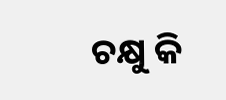ଚକ୍ଷୁ କି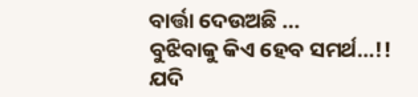ବାର୍ତ୍ତା ଦେଉଅଛି ...
ବୁଝିବାକୁ କିଏ ହେବ ସମର୍ଥ…!!
ଯଦି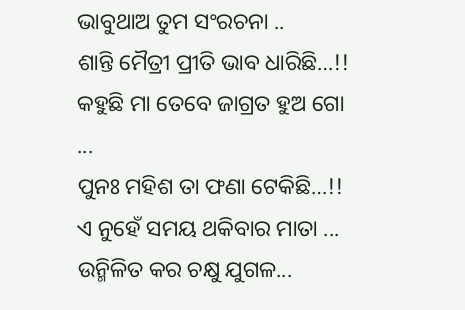ଭାବୁଥାଅ ତୁମ ସଂରଚନା ..
ଶାନ୍ତି ମୈତ୍ରୀ ପ୍ରୀତି ଭାବ ଧାରିଛି…!!
କହୁଛି ମା ତେବେ ଜାଗ୍ରତ ହୁଅ ଗୋ ...
ପୁନଃ ମହିଶ ତା ଫଣା ଟେକିଛି…!!
ଏ ନୁହେଁ ସମୟ ଥକିବାର ମାତା ...
ଉନ୍ମିଳିତ କର ଚକ୍ଷୁ ଯୁଗଳ...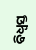ବିଧ୍ୱସ୍ତ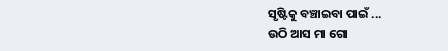ସୃଷ୍ଟିକୁ ବଞ୍ଚାଇବା ପାଇଁ ...
ଉଠି ଆସ ମା ଗୋ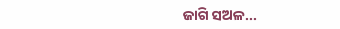ଜାଗି ସଅଳ...